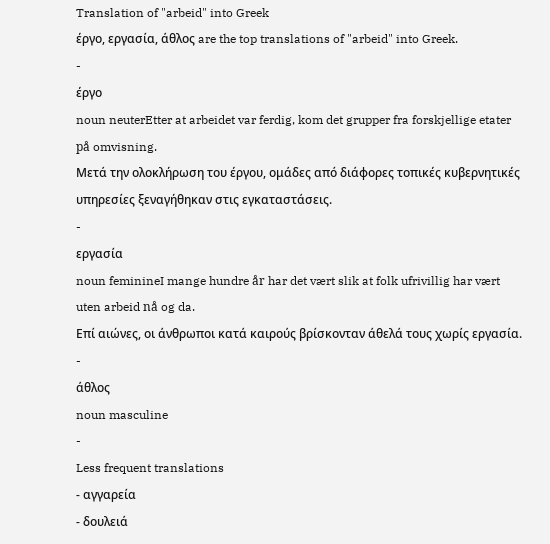Translation of "arbeid" into Greek
έργο, εργασία, άθλος are the top translations of "arbeid" into Greek.
-
έργο
noun neuterEtter at arbeidet var ferdig, kom det grupper fra forskjellige etater på omvisning.
Μετά την ολοκλήρωση του έργου, ομάδες από διάφορες τοπικές κυβερνητικές υπηρεσίες ξεναγήθηκαν στις εγκαταστάσεις.
-
εργασία
noun feminineI mange hundre år har det vært slik at folk ufrivillig har vært uten arbeid nå og da.
Επί αιώνες, οι άνθρωποι κατά καιρούς βρίσκονταν άθελά τους χωρίς εργασία.
-
άθλος
noun masculine
-
Less frequent translations
- αγγαρεία
- δουλειά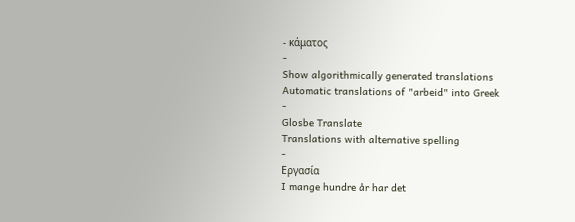- κάματος
-
Show algorithmically generated translations
Automatic translations of "arbeid" into Greek
-
Glosbe Translate
Translations with alternative spelling
-
Εργασία
I mange hundre år har det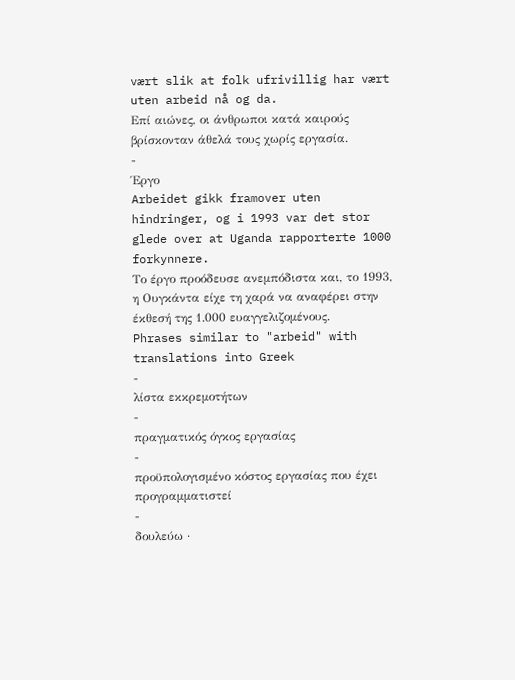vært slik at folk ufrivillig har vært uten arbeid nå og da.
Επί αιώνες, οι άνθρωποι κατά καιρούς βρίσκονταν άθελά τους χωρίς εργασία.
-
Έργο
Arbeidet gikk framover uten hindringer, og i 1993 var det stor glede over at Uganda rapporterte 1000 forkynnere.
Το έργο προόδευσε ανεμπόδιστα και, το 1993, η Ουγκάντα είχε τη χαρά να αναφέρει στην έκθεσή της 1.000 ευαγγελιζομένους.
Phrases similar to "arbeid" with translations into Greek
-
λίστα εκκρεμοτήτων
-
πραγματικός όγκος εργασίας
-
προϋπολογισμένο κόστος εργασίας που έχει προγραμματιστεί
-
δουλεύω ·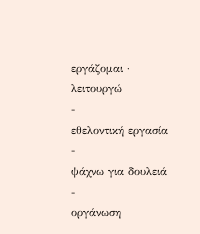εργάζομαι · λειτουργώ
-
εθελοντική εργασία
-
ψάχνω για δουλειά
-
οργάνωση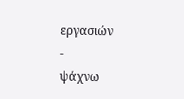εργασιών
-
ψάχνω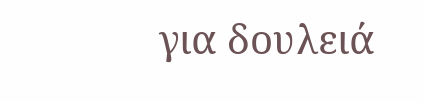για δουλειά